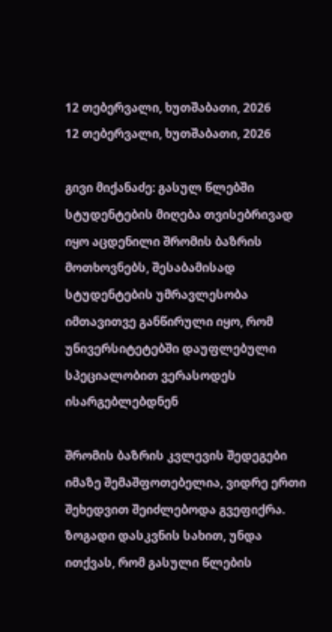12 თებერვალი, ხუთშაბათი, 2026
12 თებერვალი, ხუთშაბათი, 2026

გივი მიქანაძე: გასულ წლებში სტუდენტების მიღება თვისებრივად იყო აცდენილი შრომის ბაზრის მოთხოვნებს, შესაბამისად სტუდენტების უმრავლესობა იმთავითვე განწირული იყო, რომ უნივერსიტეტებში დაუფლებული სპეციალობით ვერასოდეს ისარგებლებდნენ

შრომის ბაზრის კვლევის შედეგები იმაზე შემაშფოთებელია, ვიდრე ერთი შეხედვით შეიძლებოდა გვეფიქრა. ზოგადი დასკვნის სახით, უნდა ითქვას, რომ გასული წლების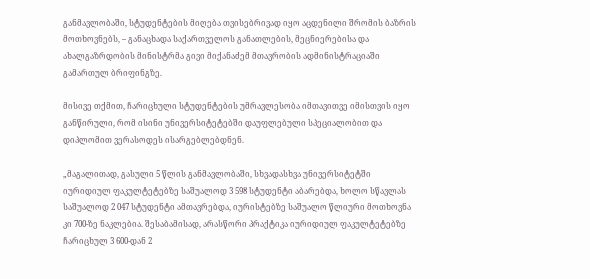განმავლობაში, სტუდენტების მიღება თვისებრივად იყო აცდენილი შრომის ბაზრის მოთხოვნებს, – განაცხადა საქართველოს განათლების, მეცნიერებისა და ახალგაზრდობის მინისტრმა გივი მიქანაძემ მთავრობის ადმინისტრაციაში გამართულ ბრიფინგზე.

მისივე თქმით, ჩარიცხული სტუდენტების უმრავლესობა იმთავითვე იმისთვის იყო განწირული, რომ ისინი უნივერსიტეტებში დაუფლებული სპეციალობით და დიპლომით ვერასოდეს ისარგებლებდნენ.

„მაგალითად, გასული 5 წლის განმავლობაში, სხვადასხვა უნივერსიტეტში იურიდიულ ფაკულტეტებზე საშუალოდ 3 598 სტუდენტი აბარებდა, ხოლო სწავლას საშუალოდ 2 047 სტუდენტი ამთავრებდა, იურისტებზე საშუალო წლიური მოთხოვნა კი 700-ზე ნაკლებია. შესაბამისად, არასწორი პრაქტიკა იურიდიულ ფაკულტეტებზე ჩარიცხულ 3 600-დან 2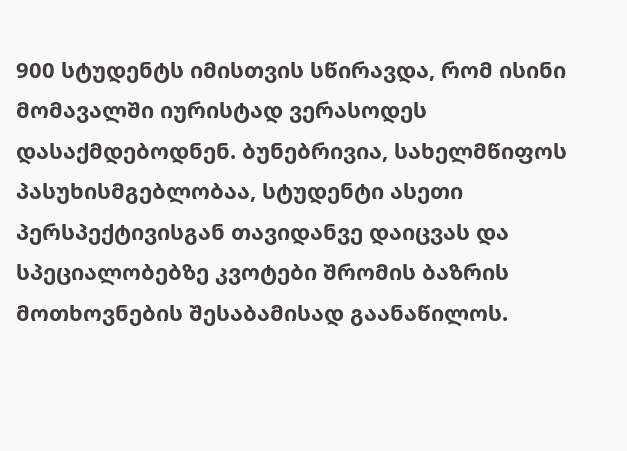900 სტუდენტს იმისთვის სწირავდა, რომ ისინი მომავალში იურისტად ვერასოდეს დასაქმდებოდნენ. ბუნებრივია, სახელმწიფოს პასუხისმგებლობაა, სტუდენტი ასეთი პერსპექტივისგან თავიდანვე დაიცვას და სპეციალობებზე კვოტები შრომის ბაზრის მოთხოვნების შესაბამისად გაანაწილოს.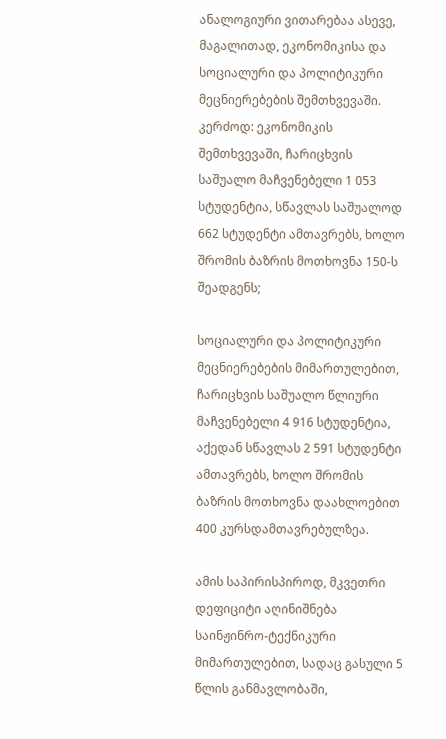ანალოგიური ვითარებაა ასევე, მაგალითად, ეკონომიკისა და სოციალური და პოლიტიკური მეცნიერებების შემთხვევაში. კერძოდ: ეკონომიკის შემთხვევაში, ჩარიცხვის საშუალო მაჩვენებელი 1 053 სტუდენტია, სწავლას საშუალოდ 662 სტუდენტი ამთავრებს, ხოლო შრომის ბაზრის მოთხოვნა 150-ს შეადგენს;

სოციალური და პოლიტიკური მეცნიერებების მიმართულებით, ჩარიცხვის საშუალო წლიური მაჩვენებელი 4 916 სტუდენტია, აქედან სწავლას 2 591 სტუდენტი ამთავრებს, ხოლო შრომის ბაზრის მოთხოვნა დაახლოებით 400 კურსდამთავრებულზეა.

ამის საპირისპიროდ, მკვეთრი დეფიციტი აღინიშნება საინჟინრო-ტექნიკური მიმართულებით, სადაც გასული 5 წლის განმავლობაში,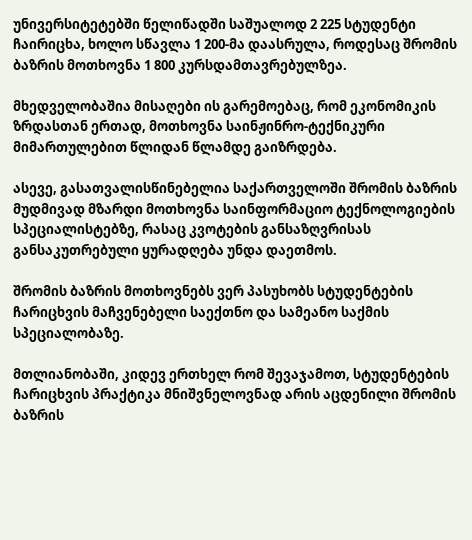უნივერსიტეტებში წელიწადში საშუალოდ 2 225 სტუდენტი ჩაირიცხა, ხოლო სწავლა 1 200-მა დაასრულა, როდესაც შრომის ბაზრის მოთხოვნა 1 800 კურსდამთავრებულზეა.

მხედველობაშია მისაღები ის გარემოებაც, რომ ეკონომიკის ზრდასთან ერთად, მოთხოვნა საინჟინრო-ტექნიკური მიმართულებით წლიდან წლამდე გაიზრდება.

ასევე, გასათვალისწინებელია საქართველოში შრომის ბაზრის მუდმივად მზარდი მოთხოვნა საინფორმაციო ტექნოლოგიების სპეციალისტებზე, რასაც კვოტების განსაზღვრისას განსაკუთრებული ყურადღება უნდა დაეთმოს.

შრომის ბაზრის მოთხოვნებს ვერ პასუხობს სტუდენტების ჩარიცხვის მაჩვენებელი საექთნო და სამეანო საქმის სპეციალობაზე.

მთლიანობაში, კიდევ ერთხელ რომ შევაჯამოთ, სტუდენტების ჩარიცხვის პრაქტიკა მნიშვნელოვნად არის აცდენილი შრომის ბაზრის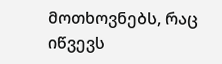მოთხოვნებს, რაც იწვევს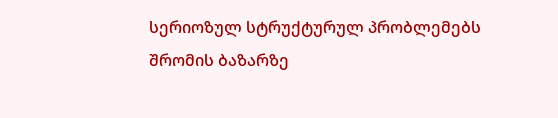სერიოზულ სტრუქტურულ პრობლემებს შრომის ბაზარზე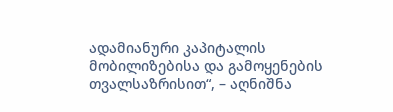ადამიანური კაპიტალის მობილიზებისა და გამოყენების თვალსაზრისით“, – აღნიშნა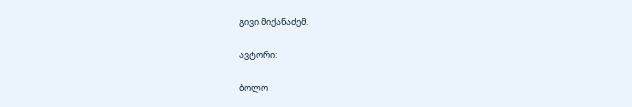გივი მიქანაძემ.

ავტორი:

ბოლო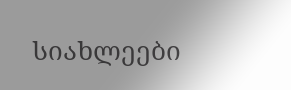სიახლეები